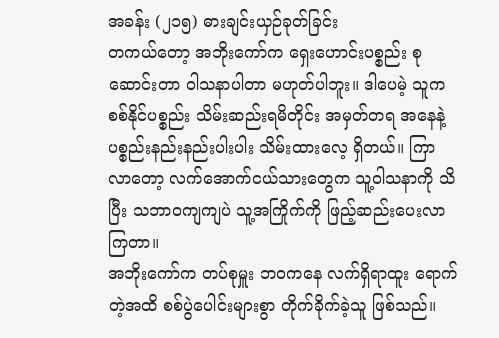အခန်း (၂၁၅) ဓားချင်းယှဉ်ခုတ်ခြင်း
တကယ်တော့ အဘိုးကော်က ရှေးဟောင်းပစ္စည်း စုဆောင်းတာ ဝါသနာပါတာ မဟုတ်ပါဘူး။ ဒါပေမဲ့ သူက စစ်နိုင်ပစ္စည်း သိမ်းဆည်းရမိတိုင်း အမှတ်တရ အနေနဲ့ ပစ္စည်းနည်းနည်းပါးပါး သိမ်းထားလေ့ ရှိတယ်။ ကြာလာတော့ လက်အောက်ငယ်သားတွေက သူ့ဝါသနာကို သိပြီး သဘာဝကျကျပဲ သူ့အကြိုက်ကို ဖြည့်ဆည်းပေးလာကြတာ။
အဘိုးကော်က တပ်စုမှူး ဘဝကနေ လက်ရှိရာထူး ရောက်တဲ့အထိ စစ်ပွဲပေါင်းများစွာ တိုက်ခိုက်ခဲ့သူ ဖြစ်သည်။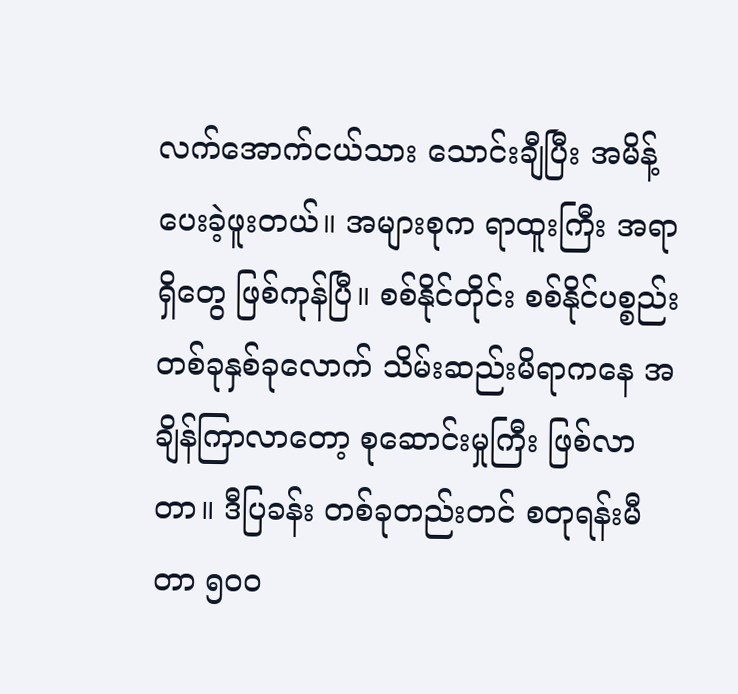လက်အောက်ငယ်သား သောင်းချီပြီး အမိန့်ပေးခဲ့ဖူးတယ်။ အများစုက ရာထူးကြီး အရာရှိတွေ ဖြစ်ကုန်ပြီ။ စစ်နိုင်တိုင်း စစ်နိုင်ပစ္စည်း တစ်ခုနှစ်ခုလောက် သိမ်းဆည်းမိရာကနေ အချိန်ကြာလာတော့ စုဆောင်းမှုကြီး ဖြစ်လာတာ။ ဒီပြခန်း တစ်ခုတည်းတင် စတုရန်းမီတာ ၅၀၀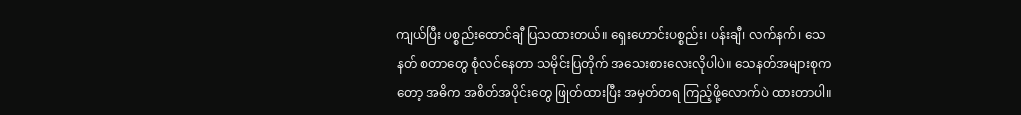ကျယ်ပြီး ပစ္စည်းထောင်ချီ ပြသထားတယ်။ ရှေးဟောင်းပစ္စည်း၊ ပန်းချီ၊ လက်နက်၊ သေနတ် စတာတွေ စုံလင်နေတာ သမိုင်းပြတိုက် အသေးစားလေးလိုပါပဲ။ သေနတ်အများစုကတော့ အဓိက အစိတ်အပိုင်းတွေ ဖြုတ်ထားပြီး အမှတ်တရ ကြည့်ဖို့လောက်ပဲ ထားတာပါ။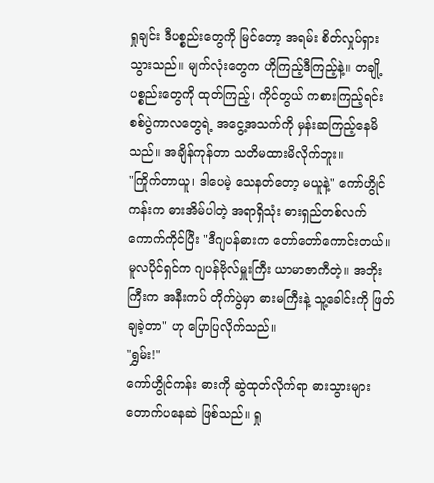ရှုချင်း ဒီပစ္စည်းတွေကို မြင်တော့ အရမ်း စိတ်လှုပ်ရှားသွားသည်။ မျက်လုံးတွေက ဟိုကြည့်ဒီကြည့်နဲ့။ တချို့ပစ္စည်းတွေကို ထုတ်ကြည့်၊ ကိုင်တွယ် ကစားကြည့်ရင်း စစ်ပွဲကာလတွေရဲ့ အငွေ့အသက်ကို မှန်းဆကြည့်နေမိသည်။ အချိန်ကုန်တာ သတိမထားမိလိုက်ဘူး။
"ကြိုက်တာယူ၊ ဒါပေမဲ့ သေနတ်တော့ မယူနဲ့" ကော်ဟွိုင်ကန်းက ဓားအိမ်ပါတဲ့ အရာရှိသုံး ဓားရှည်တစ်လက် ကောက်ကိုင်ပြီး "ဒီဂျပန်ဓားက တော်တော်ကောင်းတယ်။ မူလပိုင်ရှင်က ဂျပန်ဗိုလ်မှူးကြီး ယာမာဇာကီတဲ့။ အဘိုးကြီးက အနီးကပ် တိုက်ပွဲမှာ ဓားမကြီးနဲ့ သူ့ခေါင်းကို ဖြတ်ချခဲ့တာ" ဟု ပြောပြလိုက်သည်။
"ရွှမ်း!"
ကော်ဟွိုင်ကန်း ဓားကို ဆွဲထုတ်လိုက်ရာ ဓားသွားများ တောက်ပနေဆဲ ဖြစ်သည်။ ရှု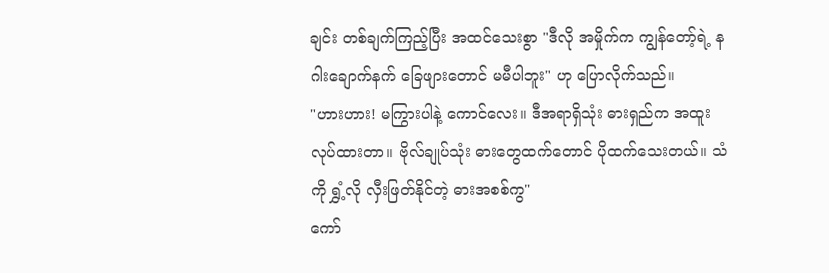ချင်း တစ်ချက်ကြည့်ပြီး အထင်သေးစွာ "ဒီလို အမှိုက်က ကျွန်တော့်ရဲ့ နဂါးချောက်နက် ခြေဖျားတောင် မမီပါဘူး" ဟု ပြောလိုက်သည်။
"ဟားဟား! မကြွားပါနဲ့ ကောင်လေး။ ဒီအရာရှိသုံး ဓားရှည်က အထူးလုပ်ထားတာ။ ဗိုလ်ချုပ်သုံး ဓားတွေထက်တောင် ပိုထက်သေးတယ်။ သံကို ရွှံ့လို လှီးဖြတ်နိုင်တဲ့ ဓားအစစ်ကွ"
ကော်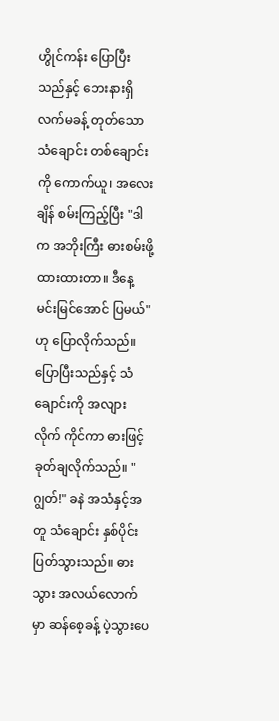ဟွိုင်ကန်း ပြောပြီးသည်နှင့် ဘေးနားရှိ လက်မခန့် တုတ်သော သံချောင်း တစ်ချောင်းကို ကောက်ယူ၊ အလေးချိန် စမ်းကြည့်ပြီး "ဒါက အဘိုးကြီး ဓားစမ်းဖို့ ထားထားတာ။ ဒီနေ့ မင်းမြင်အောင် ပြမယ်" ဟု ပြောလိုက်သည်။
ပြောပြီးသည်နှင့် သံချောင်းကို အလျားလိုက် ကိုင်ကာ ဓားဖြင့် ခုတ်ချလိုက်သည်။ "ဂျွတ်!" ခနဲ အသံနှင့်အတူ သံချောင်း နှစ်ပိုင်း ပြတ်သွားသည်။ ဓားသွား အလယ်လောက်မှာ ဆန်စေ့ခန့် ပဲ့သွားပေ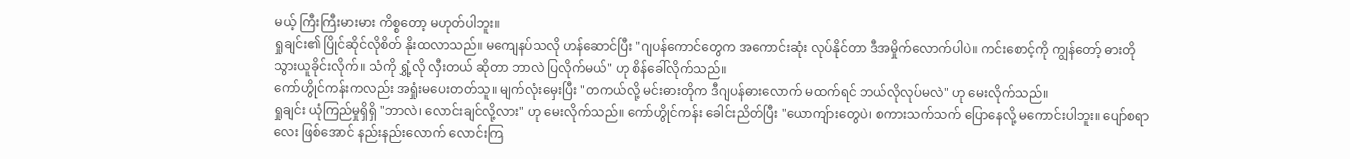မယ့် ကြီးကြီးမားမား ကိစ္စတော့ မဟုတ်ပါဘူး။
ရှုချင်း၏ ပြိုင်ဆိုင်လိုစိတ် နိုးထလာသည်။ မကျေနပ်သလို ဟန်ဆောင်ပြီး "ဂျပန်ကောင်တွေက အကောင်းဆုံး လုပ်နိုင်တာ ဒီအမှိုက်လောက်ပါပဲ။ ကင်းစောင့်ကို ကျွန်တော့် ဓားတို သွားယူခိုင်းလိုက်။ သံကို ရွှံ့လို လှီးတယ် ဆိုတာ ဘာလဲ ပြလိုက်မယ်" ဟု စိန်ခေါ်လိုက်သည်။
ကော်ဟွိုင်ကန်းကလည်း အရှုံးမပေးတတ်သူ။ မျက်လုံးမှေးပြီး "တကယ်လို့ မင်းဓားတိုက ဒီဂျပန်ဓားလောက် မထက်ရင် ဘယ်လိုလုပ်မလဲ" ဟု မေးလိုက်သည်။
ရှုချင်း ယုံကြည်မှုရှိရှိ "ဘာလဲ၊ လောင်းချင်လို့လား" ဟု မေးလိုက်သည်။ ကော်ဟွိုင်ကန်း ခေါင်းညိတ်ပြီး "ယောကျ်ားတွေပဲ၊ စကားသက်သက် ပြောနေလို့ မကောင်းပါဘူး။ ပျော်စရာလေး ဖြစ်အောင် နည်းနည်းလောက် လောင်းကြ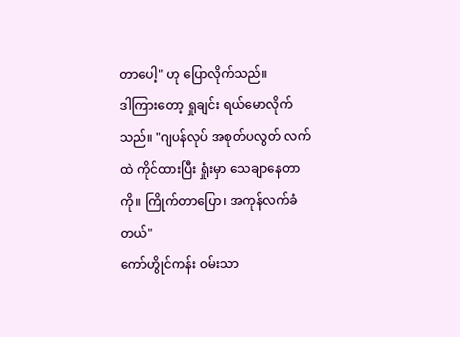တာပေါ့" ဟု ပြောလိုက်သည်။
ဒါကြားတော့ ရှုချင်း ရယ်မောလိုက်သည်။ "ဂျပန်လုပ် အစုတ်ပလွတ် လက်ထဲ ကိုင်ထားပြီး ရှုံးမှာ သေချာနေတာကို။ ကြိုက်တာပြော၊ အကုန်လက်ခံတယ်"
ကော်ဟွိုင်ကန်း ဝမ်းသာ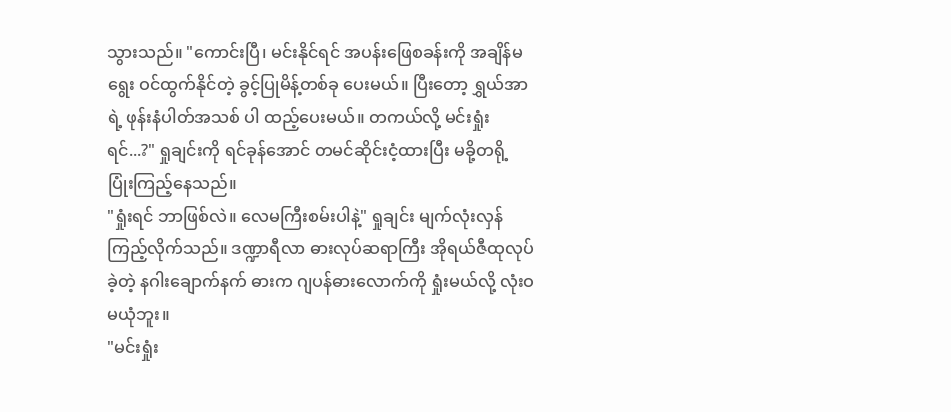သွားသည်။ "ကောင်းပြီ၊ မင်းနိုင်ရင် အပန်းဖြေစခန်းကို အချိန်မရွေး ဝင်ထွက်နိုင်တဲ့ ခွင့်ပြုမိန့်တစ်ခု ပေးမယ်။ ပြီးတော့ ရွှယ်အာရဲ့ ဖုန်းနံပါတ်အသစ် ပါ ထည့်ပေးမယ်။ တကယ်လို့ မင်းရှုံးရင်...?" ရှုချင်းကို ရင်ခုန်အောင် တမင်ဆိုင်းငံ့ထားပြီး မခို့တရို့ ပြုံးကြည့်နေသည်။
"ရှုံးရင် ဘာဖြစ်လဲ။ လေမကြီးစမ်းပါနဲ့" ရှုချင်း မျက်လုံးလှန်ကြည့်လိုက်သည်။ ဒဏ္ဍာရီလာ ဓားလုပ်ဆရာကြီး အိုရယ်ဇီထုလုပ်ခဲ့တဲ့ နဂါးချောက်နက် ဓားက ဂျပန်ဓားလောက်ကို ရှုံးမယ်လို့ လုံးဝ မယုံဘူး။
"မင်းရှုံး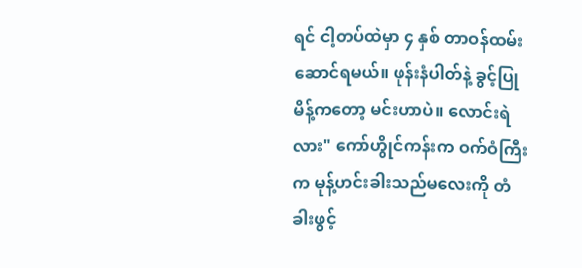ရင် ငါ့တပ်ထဲမှာ ၄ နှစ် တာဝန်ထမ်းဆောင်ရမယ်။ ဖုန်းနံပါတ်နဲ့ ခွင့်ပြုမိန့်ကတော့ မင်းဟာပဲ။ လောင်းရဲလား" ကော်ဟွိုင်ကန်းက ဝက်ဝံကြီးက မုန့်ဟင်းခါးသည်မလေးကို တံခါးဖွင့်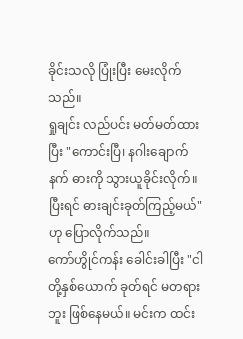ခိုင်းသလို ပြုံးပြီး မေးလိုက်သည်။
ရှုချင်း လည်ပင်း မတ်မတ်ထားပြီး "ကောင်းပြီ၊ နဂါးချောက်နက် ဓားကို သွားယူခိုင်းလိုက်။ ပြီးရင် ဓားချင်းခုတ်ကြည့်မယ်" ဟု ပြောလိုက်သည်။
ကော်ဟွိုင်ကန်း ခေါင်းခါပြီး "ငါတို့နှစ်ယောက် ခုတ်ရင် မတရားဘူး ဖြစ်နေမယ်။ မင်းက ထင်း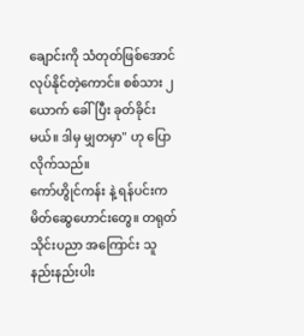ချောင်းကို သံတုတ်ဖြစ်အောင် လုပ်နိုင်တဲ့ကောင်။ စစ်သား ၂ ယောက် ခေါ်ပြီး ခုတ်ခိုင်းမယ်။ ဒါမှ မျှတမှာ" ဟု ပြောလိုက်သည်။
ကော်ဟွိုင်ကန်း နဲ့ ရန်ပင်းက မိတ်ဆွေဟောင်းတွေ။ တရုတ်သိုင်းပညာ အကြောင်း သူ နည်းနည်းပါး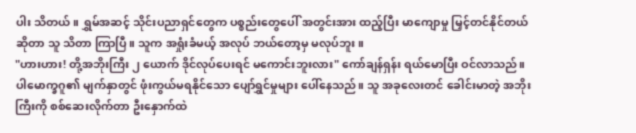ပါး သိတယ်။ ရွှမ်အဆင့် သိုင်းပညာရှင်တွေက ပစ္စည်းတွေပေါ် အတွင်းအား ထည့်ပြီး မာကျောမှု မြှင့်တင်နိုင်တယ် ဆိုတာ သူ သိတာ ကြာပြီ။ သူက အရှုံးခံမယ့် အလုပ် ဘယ်တော့မှ မလုပ်ဘူး။
"ဟားဟား! တို့အဘိုးကြီး ၂ ယောက် ဒိုင်လုပ်ပေးရင် မကောင်းဘူးလား" ကော်ချန်ရှန်း ရယ်မောပြီး ဝင်လာသည်။ ပါမောက္ခဂူ၏ မျက်နှာတွင် ဖုံးကွယ်မရနိုင်သော ပျော်ရွှင်မှုများ ပေါ်နေသည်။ သူ အခုလေးတင် ခေါင်းမာတဲ့ အဘိုးကြီးကို စစ်ဆေးလိုက်တာ ဦးနှောက်ထဲ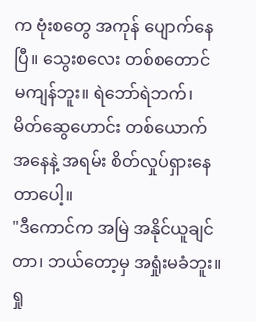က ဗုံးစတွေ အကုန် ပျောက်နေပြီ။ သွေးစလေး တစ်စတောင် မကျန်ဘူး။ ရဲဘော်ရဲဘက်၊ မိတ်ဆွေဟောင်း တစ်ယောက် အနေနဲ့ အရမ်း စိတ်လှုပ်ရှားနေတာပေါ့။
"ဒီကောင်က အမြဲ အနိုင်ယူချင်တာ၊ ဘယ်တော့မှ အရှုံးမခံဘူး။ ရှု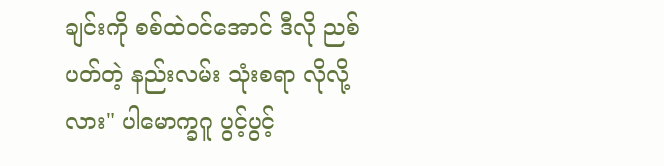ချင်းကို စစ်ထဲဝင်အောင် ဒီလို ညစ်ပတ်တဲ့ နည်းလမ်း သုံးစရာ လိုလို့လား" ပါမောက္ခဂူ ပွင့်ပွင့်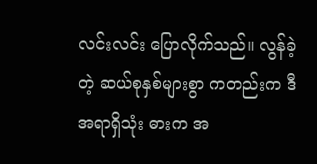လင်းလင်း ပြောလိုက်သည်။ လွန်ခဲ့တဲ့ ဆယ်စုနှစ်များစွာ ကတည်းက ဒီအရာရှိသုံး ဓားက အ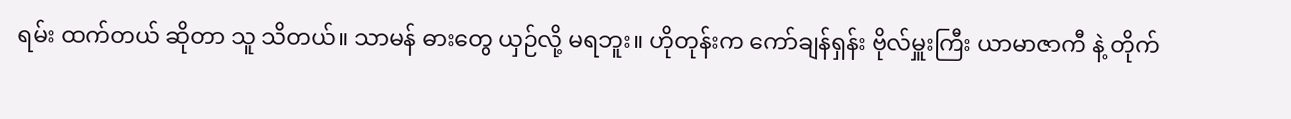ရမ်း ထက်တယ် ဆိုတာ သူ သိတယ်။ သာမန် ဓားတွေ ယှဉ်လို့ မရဘူး။ ဟိုတုန်းက ကော်ချန်ရှန်း ဗိုလ်မှူးကြီး ယာမာဇာကီ နဲ့ တိုက်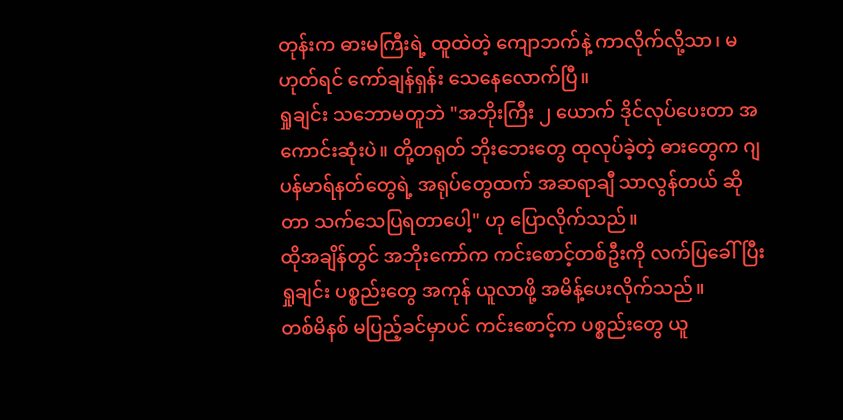တုန်းက ဓားမကြီးရဲ့ ထူထဲတဲ့ ကျောဘက်နဲ့ ကာလိုက်လို့သာ၊ မဟုတ်ရင် ကော်ချန်ရှန်း သေနေလောက်ပြီ။
ရှုချင်း သဘောမတူဘဲ "အဘိုးကြီး ၂ ယောက် ဒိုင်လုပ်ပေးတာ အကောင်းဆုံးပဲ။ တို့တရုတ် ဘိုးဘေးတွေ ထုလုပ်ခဲ့တဲ့ ဓားတွေက ဂျပန်မာရ်နတ်တွေရဲ့ အရုပ်တွေထက် အဆရာချီ သာလွန်တယ် ဆိုတာ သက်သေပြရတာပေါ့" ဟု ပြောလိုက်သည်။
ထိုအချိန်တွင် အဘိုးကော်က ကင်းစောင့်တစ်ဦးကို လက်ပြခေါ်ပြီး ရှုချင်း ပစ္စည်းတွေ အကုန် ယူလာဖို့ အမိန့်ပေးလိုက်သည်။
တစ်မိနစ် မပြည့်ခင်မှာပင် ကင်းစောင့်က ပစ္စည်းတွေ ယူ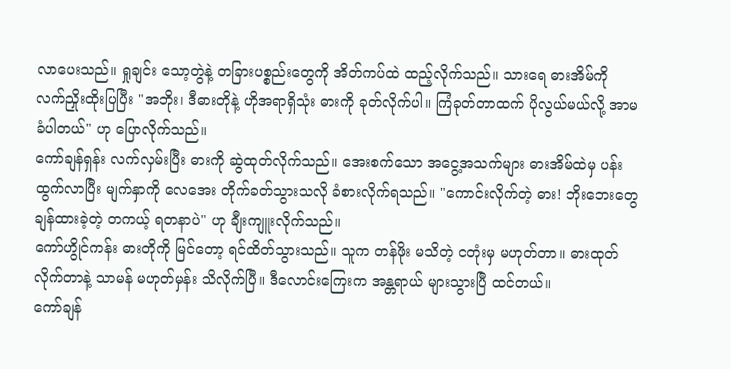လာပေးသည်။ ရှုချင်း သော့တွဲနဲ့ တခြားပစ္စည်းတွေကို အိတ်ကပ်ထဲ ထည့်လိုက်သည်။ သားရေ ဓားအိမ်ကို လက်ညှိုးထိုးပြပြီး "အဘိုး၊ ဒီဓားတိုနဲ့ ဟိုအရာရှိသုံး ဓားကို ခုတ်လိုက်ပါ။ ကြံခုတ်တာထက် ပိုလွယ်မယ်လို့ အာမခံပါတယ်" ဟု ပြောလိုက်သည်။
ကော်ချန်ရှန်း လက်လှမ်းပြီး ဓားကို ဆွဲထုတ်လိုက်သည်။ အေးစက်သော အငွေ့အသက်များ ဓားအိမ်ထဲမှ ပန်းထွက်လာပြီး မျက်နှာကို လေအေး တိုက်ခတ်သွားသလို ခံစားလိုက်ရသည်။ "ကောင်းလိုက်တဲ့ ဓား! ဘိုးဘေးတွေ ချန်ထားခဲ့တဲ့ တကယ့် ရတနာပဲ" ဟု ချီးကျူးလိုက်သည်။
ကော်ဟွိုင်ကန်း ဓားတိုကို မြင်တော့ ရင်ထိတ်သွားသည်။ သူက တန်ဖိုး မသိတဲ့ ငတုံးမှ မဟုတ်တာ။ ဓားထုတ်လိုက်တာနဲ့ သာမန် မဟုတ်မှန်း သိလိုက်ပြီ။ ဒီလောင်းကြေးက အန္တရာယ် များသွားပြီ ထင်တယ်။
ကော်ချန်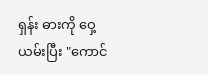ရှန်း ဓားကို ဝှေ့ယမ်းပြီး "ကောင်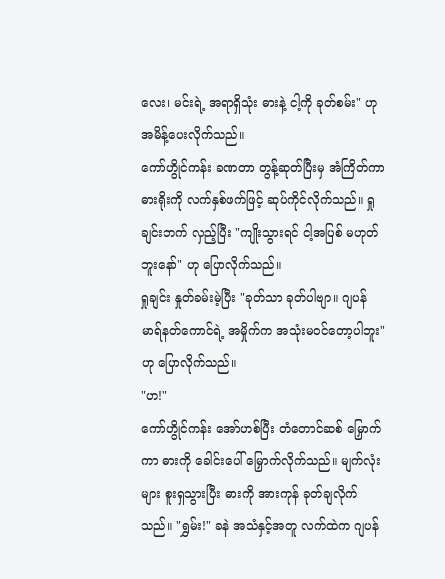လေး၊ မင်းရဲ့ အရာရှိသုံး ဓားနဲ့ ငါ့ကို ခုတ်စမ်း" ဟု အမိန့်ပေးလိုက်သည်။
ကော်ဟွိုင်ကန်း ခဏတာ တွန့်ဆုတ်ပြီးမှ အံကြိတ်ကာ ဓားရိုးကို လက်နှစ်ဖက်ဖြင့် ဆုပ်ကိုင်လိုက်သည်။ ရှုချင်းဘက် လှည့်ပြီး "ကျိုးသွားရင် ငါ့အပြစ် မဟုတ်ဘူးနော်" ဟု ပြောလိုက်သည်။
ရှုချင်း နှုတ်ခမ်းမဲ့ပြီး "ခုတ်သာ ခုတ်ပါဗျာ။ ဂျပန်မာရ်နတ်ကောင်ရဲ့ အမှိုက်က အသုံးမဝင်တော့ပါဘူး" ဟု ပြောလိုက်သည်။
"ဟ!"
ကော်ဟွိုင်ကန်း အော်ဟစ်ပြီး တံတောင်ဆစ် မြှောက်ကာ ဓားကို ခေါင်းပေါ် မြှောက်လိုက်သည်။ မျက်လုံးများ စူးရှသွားပြီး ဓားကို အားကုန် ခုတ်ချလိုက်သည်။ "ရွှမ်း!" ခနဲ အသံနှင့်အတူ လက်ထဲက ဂျပန်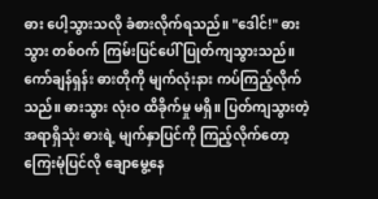ဓား ပေါ့သွားသလို ခံစားလိုက်ရသည်။ "ဒေါင်!" ဓားသွား တစ်ဝက် ကြမ်းပြင်ပေါ် ပြုတ်ကျသွားသည်။
ကော်ချန်ရှန်း ဓားတိုကို မျက်လုံးနား ကပ်ကြည့်လိုက်သည်။ ဓားသွား လုံးဝ ထိခိုက်မှု မရှိ။ ပြတ်ကျသွားတဲ့ အရာရှိသုံး ဓားရဲ့ မျက်နှာပြင်ကို ကြည့်လိုက်တော့ ကြေးမုံပြင်လို ချောမွေ့နေ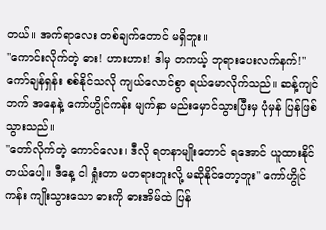တယ်။ အက်ရာလေး တစ်ချက်တောင် မရှိဘူး။
"ကောင်းလိုက်တဲ့ ဓား! ဟားဟား! ဒါမှ တကယ့် ဘုရားပေးလက်နက်!" ကော်ချန်ရှန်း စစ်နိုင်သလို ကျယ်လောင်စွာ ရယ်မောလိုက်သည်။ ဆန့်ကျင်ဘက် အနေနဲ့ ကော်ဟွိုင်ကန်း မျက်နှာ မည်းမှောင်သွားပြီးမှ ပုံမှန် ပြန်ဖြစ်သွားသည်။
"တော်လိုက်တဲ့ ကောင်လေး၊ ဒီလို ရတနာမျိုးတောင် ရအောင် ယူထားနိုင်တယ်ပေါ့။ ဒီနေ့ ငါ ရှုံးတာ မတရားဘူးလို့ မဆိုနိုင်တော့ဘူး" ကော်ဟွိုင်ကန်း ကျိုးသွားသော ဓားကို ဓားအိမ်ထဲ ပြန်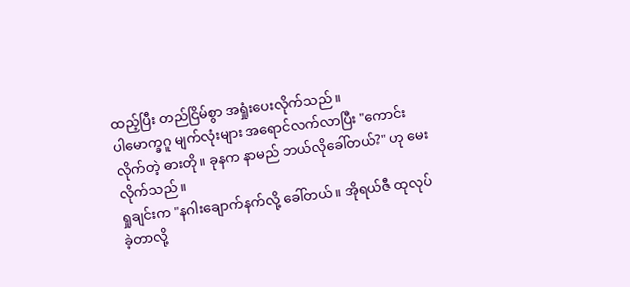ထည့်ပြီး တည်ငြိမ်စွာ အရှုံးပေးလိုက်သည်။
ပါမောက္ခဂူ မျက်လုံးများ အရောင်လက်လာပြီး "ကောင်းလိုက်တဲ့ ဓားတို။ ခုနက နာမည် ဘယ်လိုခေါ်တယ်?" ဟု မေးလိုက်သည်။
ရှုချင်းက "နဂါးချောက်နက်လို့ ခေါ်တယ်။ အိုရယ်ဇီ ထုလုပ်ခဲ့တာလို့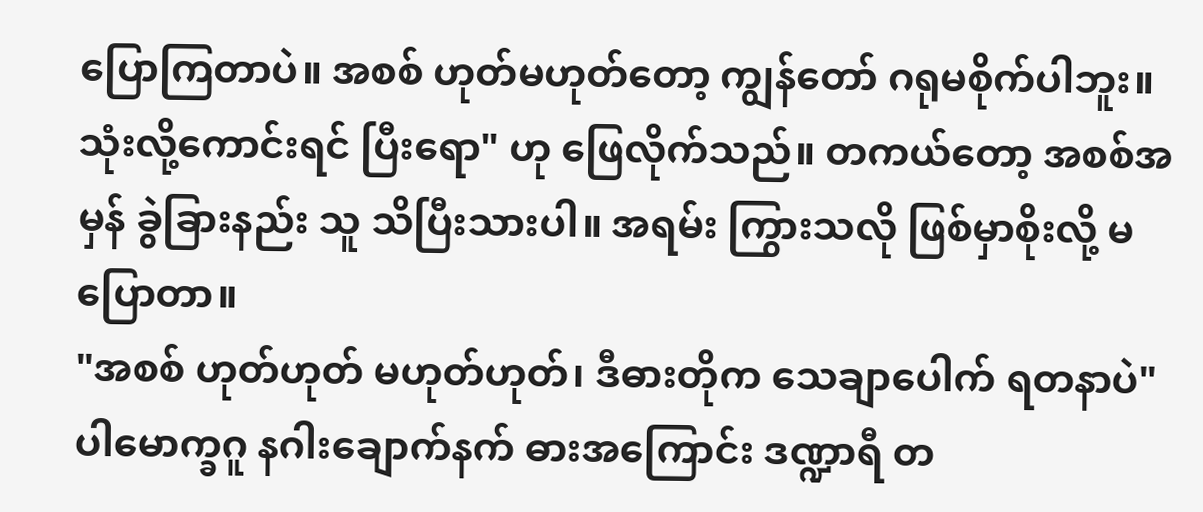ပြောကြတာပဲ။ အစစ် ဟုတ်မဟုတ်တော့ ကျွန်တော် ဂရုမစိုက်ပါဘူး။ သုံးလို့ကောင်းရင် ပြီးရော" ဟု ဖြေလိုက်သည်။ တကယ်တော့ အစစ်အမှန် ခွဲခြားနည်း သူ သိပြီးသားပါ။ အရမ်း ကြွားသလို ဖြစ်မှာစိုးလို့ မပြောတာ။
"အစစ် ဟုတ်ဟုတ် မဟုတ်ဟုတ်၊ ဒီဓားတိုက သေချာပေါက် ရတနာပဲ" ပါမောက္ခဂူ နဂါးချောက်နက် ဓားအကြောင်း ဒဏ္ဍာရီ တ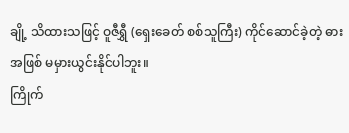ချို့ သိထားသဖြင့် ဝူဇီရွှီ (ရှေးခေတ် စစ်သူကြီး) ကိုင်ဆောင်ခဲ့တဲ့ ဓားအဖြစ် မမှားယွင်းနိုင်ပါဘူး။
ကြိုက်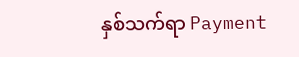နှစ်သက်ရာ Payment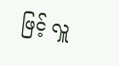ဖြင့် လှူ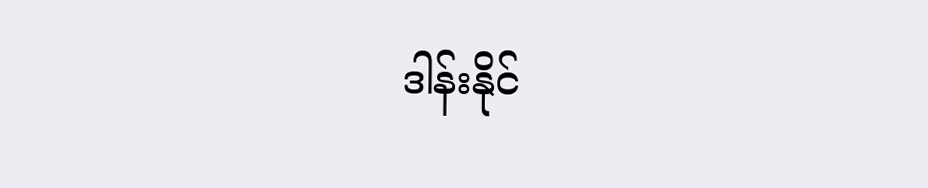ဒါန်းနိုင်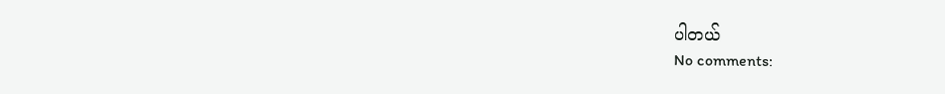ပါတယ်
No comments: